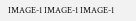IMAGE-1 IMAGE-1 IMAGE-1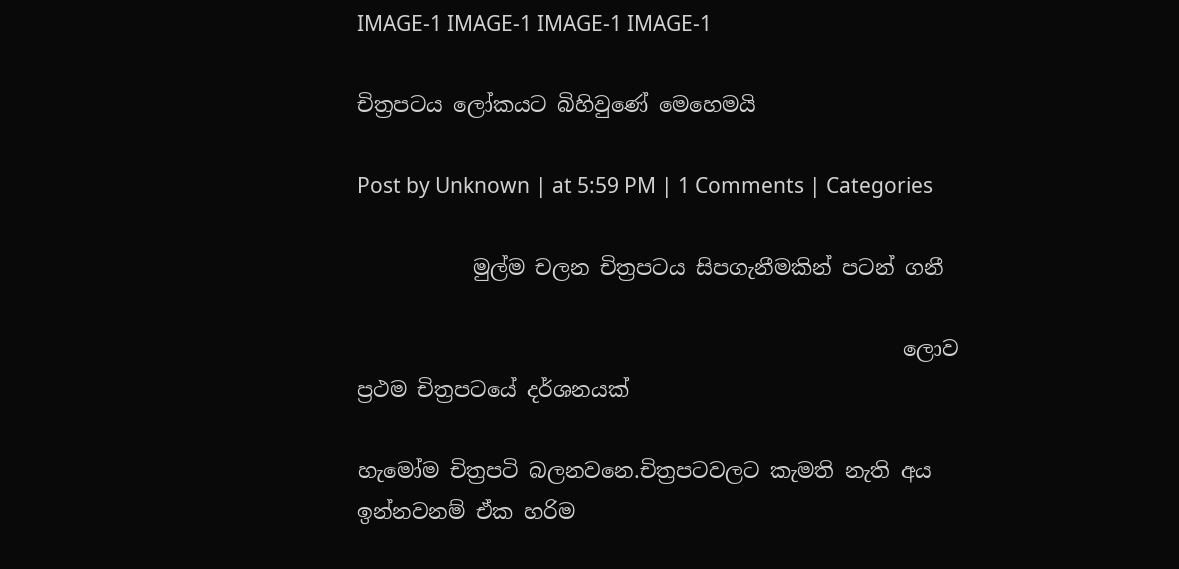IMAGE-1 IMAGE-1 IMAGE-1 IMAGE-1

චිත්‍රපටය ලෝකයට බිහිවුණේ මෙහෙමයි

Post by Unknown | at 5:59 PM | 1 Comments | Categories

           මුල්ම චලන චිත්‍රපටය සිපගැනීමකින් පටන් ගනී

                                                    ලොව ප්‍රථම චිත්‍රපටයේ දර්ශනයක්

හැමෝම චිත්‍රපටි බලනවනෙ.චිත්‍රපටවලට කැමති නැති අය ඉන්නවනම් ඒක හරිම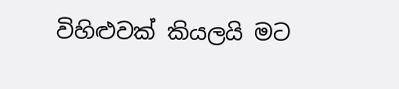විහිළුවක් කියලයි මට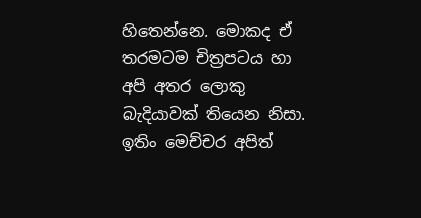හිතෙන්නෙ. මොකද ඒ තරමටම චිත්‍රපටය හා අපි අතර ලොකු බැදියාවක් තියෙන නිසා. ඉතිං මෙච්චර අපිත්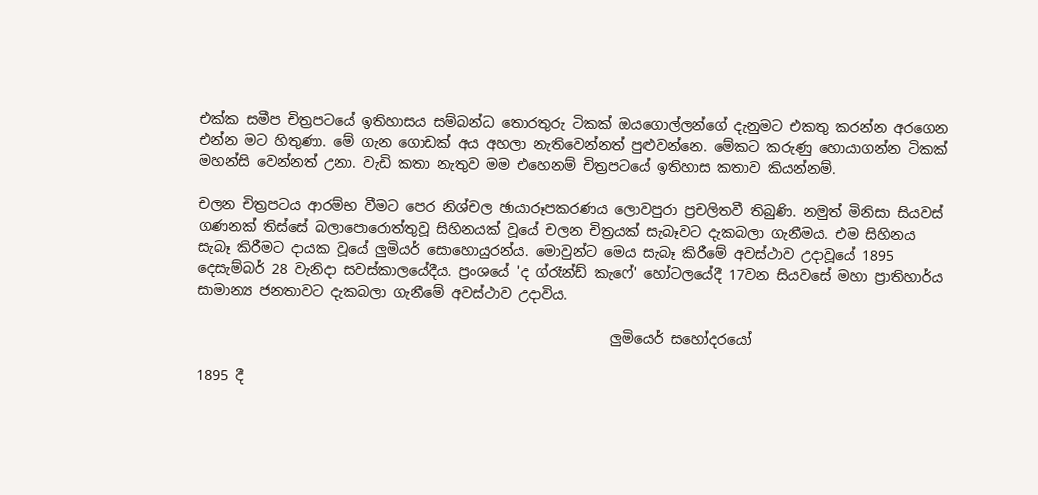එක්ක සමීප චිත්‍රපටයේ ඉතිහාසය සම්බන්ධ තොරතුරු ටිකක් ඔයගොල්ලන්ගේ දැනුමට එකතු කරන්න අරගෙන එන්න මට හිතුණා. මේ ගැන ගොඩක් අය අහලා නැතිවෙන්නත් පුළුවන්නෙ. මේකට කරුණු හොයාගන්න ටිකක් මහන්සි වෙන්නත් උනා. වැඩි කතා නැතුව මම එහෙනම් චිත්‍රපටයේ ඉතිහාස කතාව කියන්නම්.

චලන චිත්‍රපටය ආරම්භ වීමට පෙර නිශ්චල ඡායාරූපකරණය ලොවපුරා ප්‍රචලිතවී තිබුණි. නමුත් මිනිසා සියවස් ගණනක් තිස්සේ බලාපොරොත්තුවූ සිහිනයක් වූයේ චලන චිත්‍රයක් සැබෑවට දැකබලා ගැනීමය. එම සිහිනය සැබෑ කිරීමට දායක වූයේ ලුමියර් සොහොයුරන්ය. මොවුන්ට මෙය සැබෑ කිරීමේ අවස්ථාව උදාවූයේ 1895 දෙසැම්බර් 28 වැනිදා සවස්කාලයේදීය. ප්‍රංශයේ 'ද ග්රෑන්ඩ් කැෆේ' හෝටලයේදී 17වන සියවසේ මහා ප්‍රාතිහාර්ය සාමාන්‍ය ජනතාවට දැකබලා ගැනීමේ අවස්ථාව උදාවිය.

                                                           ලුමියෙර් සහෝදරයෝ

1895 දී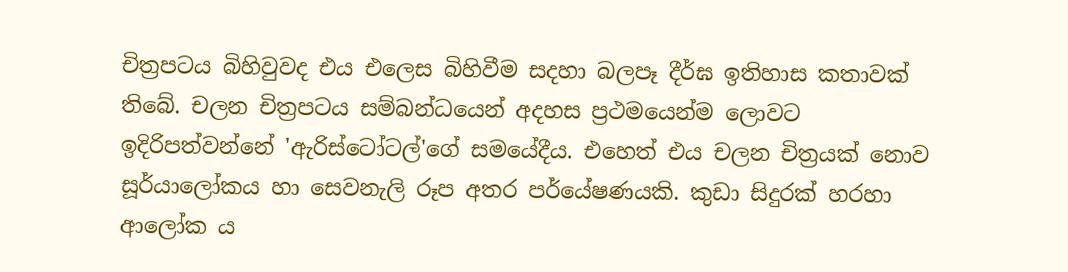චිත්‍රපටය බිහිවුවද එය එලෙස බිහිවීම සදහා බලපෑ දීර්ඝ ඉතිහාස කතාවක් තිබේ. චලන චිත්‍රපටය සම්බන්ධයෙන් අදහස ප්‍රථමයෙන්ම ලොවට ඉදිරිපත්වන්නේ 'ඇරිස්ටෝටල්'ගේ සමයේදීය. එහෙත් එය චලන චිත්‍රයක් නොව සූර්යාලෝකය හා සෙවනැලි රූප අතර පර්යේෂණයකි. කුඩා සිදුරක් හරහා ආලෝක ය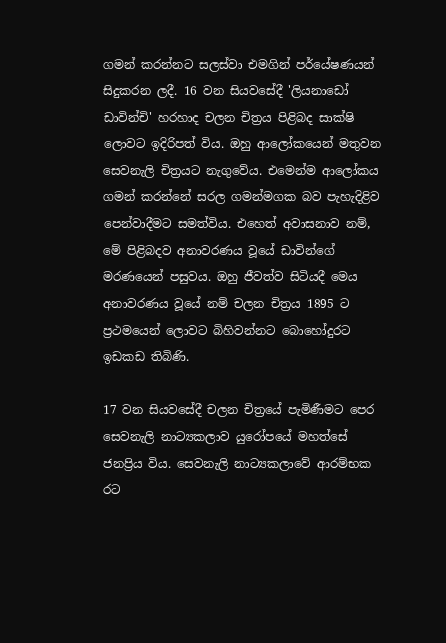ගමන් කරන්නට සලස්වා එමගින් පර්යේෂණයන් සිදුකරන ලදී. 16 වන සියවසේදී 'ලියනාඩෝ ඩාවින්චි' හරහාද චලන චිත්‍රය පිළිබද සාක්ෂි ලොවට ඉදිරිපත් විය. ඔහු ආලෝකයෙන් මතුවන සෙවනැලි චිත්‍රයට නැගුවේය. එමෙන්ම ආලෝකය ගමන් කරන්නේ සරල ගමන්මගක බව පැහැදිළිව පෙන්වාදීමට සමත්විය. එහෙත් අවාසනාව නම්, මේ පිළිබදව අනාවරණය වූයේ ඩාවින්ගේ මරණයෙන් පසුවය. ඔහු ජීවත්ව සිටියදී මෙය අනාවරණය වූයේ නම් චලන චිත්‍රය 1895 ට ප්‍රථමයෙන් ලොවට බිහිවන්නට බොහෝදුරට ඉඩකඩ තිබිණි.

17 වන සියවසේදී චලන චිත්‍රයේ පැමිණීමට පෙර‍ සෙවනැලි නාට්‍යකලාව යුරෝපයේ මහත්සේ ජනප්‍රිය විය. සෙවනැලි නාට්‍යකලාවේ ආරම්භක රට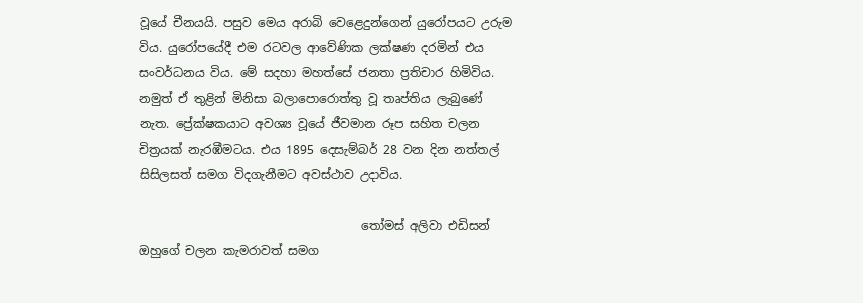වූයේ චීනයයි. පසුව මෙය අරාබි වෙළෙදුන්ගෙන් යුරෝපයට උරුම විය. යුරෝපයේදී එම රටවල ආවේණික ලක්ෂණ දරමින් එය සංවර්ධනය විය. මේ සදහා මහත්සේ ජනතා ප්‍රතිචාර හිමිවිය. නමුත් ඒ තුළින් මිනිසා බලාපොරොත්තු වූ තෘප්තිය ලැබුණේ නැත. ප්‍රේක්ෂකයාට අවශ්‍ය වූයේ ජීවමාන රූප සහිත චලන චිත්‍රයක් නැරඹීමටය. එය 1895 දෙසැම්බර් 28 වන දින නත්තල් සිසිලසත් සමග විදගැනීමට අවස්ථාව උදාවිය.

                                     තෝමස් අලිවා එඩිසන් ඔහුගේ චලන කැමරාවත් සමග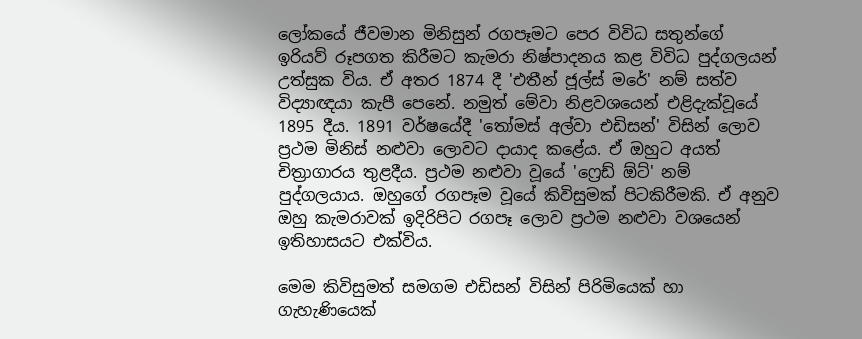ලෝකයේ ජීවමාන මිනිසුන් රගපෑමට පෙර විවිධ සතුන්ගේ ඉරියව් රූපගත කිරීමට කැමරා නිෂ්පාදනය කළ විවිධ පුද්ගලයන් උත්සුක විය. ඒ අතර 1874 දී 'එතීන් ජූල්ස් මරේ' නම් සත්ව විද්‍යාඥයා කැපී පෙනේ. නමුත් මේවා නිළවශයෙන් එළිදැක්වූයේ 1895 දීය. 1891 වර්ෂයේදී 'තෝමස් අල්වා එඩිසන්' විසින් ලොව ප්‍රථම මිනිස් නළුවා ලොවට දායාද කළේය. ඒ ඔහුට අයත් චිත්‍රාගාරය තුළදීය. ප්‍රථම නළුවා වූයේ 'ෆ්‍රෙඩ් ඕට්' නම් පුද්ගලයාය. ඔහුගේ රගපෑම වූයේ කිවිසුමක් පිටකිරීමකි. ඒ අනුව ඔහු කැමරාවක් ඉදිරිපිට රගපෑ ලොව ප්‍රථම නළුවා වශයෙන් ඉතිහාසයට එක්විය.

මෙම කිවිසුමත් සමගම එඩිසන් විසින් පිරිමියෙක් හා ගැහැණියෙක්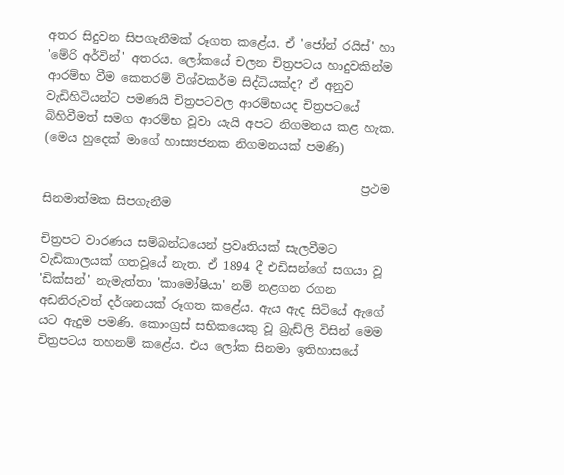අතර සිදුවන සිපගැනීමක් රූගත කළේය. ඒ 'ජෝන් රයිස්' හා 'මේරි අර්වින්' අතරය. ලෝකයේ චලන චිත්‍රපටය හාදුවකින්ම ආරම්භ වීම කෙතරම් විශ්වකර්ම සිද්ධියක්ද? ඒ අනුව වැඩිහිටියන්ට පමණයි චිත්‍රපටවල ආරම්භයද චිත්‍රපටයේ බිහිවීමත් සමග ආරම්භ වූවා යැයි අපට නිගමනය කළ හැක. (මෙය හුදෙක් මාගේ හාස්‍යජනක නිගමනයක් පමණි)

                                                     ප්‍රථම සිනමාත්මක සිපගැනීම

චිත්‍රපට වාරණය සම්බන්ධයෙන් ප්‍රවෘතියක් සැලවීමට වැඩිකාලයක් ගතවූයේ නැත. ඒ 1894 දී එඩිසන්ගේ සගයා වූ 'ඩික්සන්' නැමැත්තා 'කාමෝෂියා' නම් නළගන රගන අඩනිරුවත් දර්ශනයක් රූගත කළේය. ඇය ඇද සිටියේ ඇගේ යට ඇදුම පමණි. කොංග්‍රස් සභිකයෙකු වූ බ්‍රැඩ්ලි විසින් මෙම චිත්‍රපටය තහනම් කළේය. එය ලෝක සිනමා ඉතිහාසයේ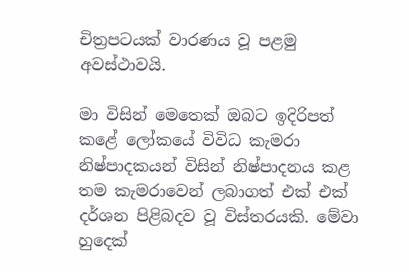චිත්‍රපටයක් වාරණය වූ පළමු අවස්ථාවයි.

මා විසින් මෙතෙක් ඔබට ඉදිරිපත් කළේ ලෝකයේ විවිධ කැමරා නිෂ්පාදකයන් විසින් නිෂ්පාදනය කළ තම කැමරාවෙන් ලබාගත් එක් එක් දර්ශන පිළිබදව වූ විස්තරයකි. මේවා හුදෙක්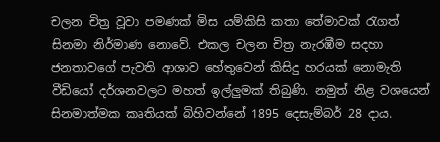චලන චිත්‍ර වූවා පමණක් මිස යම්කිසි කතා තේමාවක් රැගත් සිනමා නිර්මාණ නොවේ. එකල චලන චිත්‍ර නැරඹීම සදහා ජනතාවගේ පැවති ආශාව හේතුවෙන් කිසිදු හරයක් නොමැති වීඩියෝ දර්ශනවලට මහත් ඉල්ලුමක් තිබුණි. නමුත් නිළ වශයෙන් සිනමාත්මක කෘතියක් බිහිවන්නේ 1895 දෙසැම්බර් 28 දාය.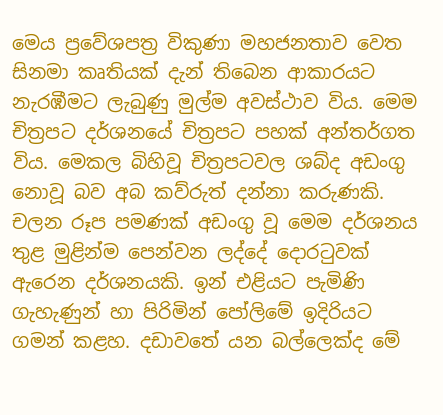මෙය ප්‍රවේශපත්‍ර විකුණා මහජනතාව වෙත සිනමා කෘතියක් දැන් තිබෙන ආකාරයට නැරඹීමට ලැබුණු මුල්ම අවස්ථාව විය. මෙම චිත්‍රපට දර්ශනයේ චිත්‍රපට පහක් අන්තර්ගත විය. මෙකල බිහිවූ චිත්‍රපටවල ශබ්ද අඩංගු නොවූ බව අබ කව්රුත් දන්නා කරුණකි. චලන රූප පමණක් අඩංගු වූ මෙම දර්ශනය තුළ මුළින්ම පෙන්වන ලද්දේ දොරටුවක් ඇරෙන දර්ශනයකි. ඉන් එළියට පැමිණි ගැහැණුන් හා පිරිමින් පෝලිමේ ඉදිරියට ගමන් කළහ. දඩාවතේ යන බල්ලෙක්ද මේ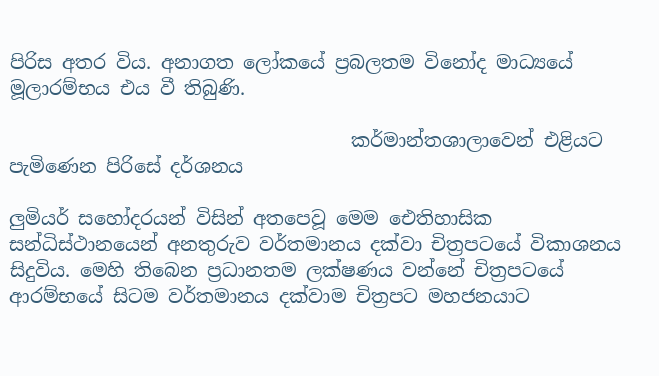පිරිස අතර විය. අනාගත ලෝකයේ ප්‍රබලතම විනෝද මාධ්‍යයේ මූලාරම්භය එය වී තිබුණි.

                                    කර්මාන්තශාලාවෙන් එළියට පැමිණෙන පිරිසේ දර්ශනය

ලුමියර් සහෝදරයන් විසින් අතපෙවූ මෙම ඓතිහාසික සන්ධිස්ථානයෙන් අනතුරුව වර්තමානය දක්වා චිත්‍රපටයේ විකාශනය සිදුවිය. මෙහි තිබෙන ප්‍රධානතම ලක්ෂණය වන්නේ චිත්‍රපටයේ ආරම්භයේ සිටම වර්තමානය දක්වාම චිත්‍රපට මහජනයාට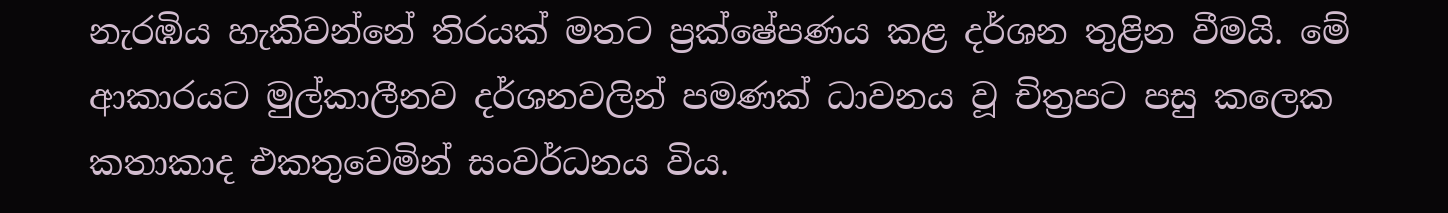නැරඹිය හැකිවන්නේ තිරයක් මතට ප්‍රක්ෂේපණය කළ දර්ශන තුළින වීමයි. මේ ආකාරයට මුල්කාලීනව දර්ශනවලින් පමණක් ධාවනය වූ චිත්‍රපට පසු කලෙක කතාකාද එකතුවෙමින් සංවර්ධනය විය.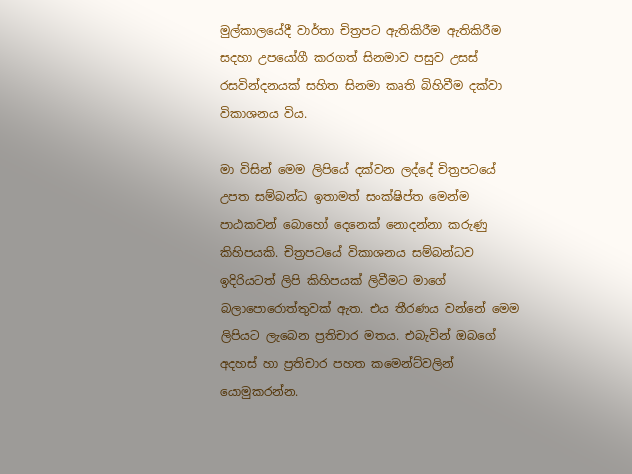මුල්කාලයේදී වාර්තා චිත්‍රපට ඇතිකිරීම ඇතිකිරීම සදහා උපයෝගී කරගත් සිනමාව පසුව උසස් රසවින්දනයක් සහිත සිනමා කෘති බිහිවීම දක්වා විකාශනය විය.

මා විසින් මෙම ලිපියේ දක්වන ලද්දේ චිත්‍රපටයේ උපත සම්බන්ධ ඉතාමත් සංක්ෂිප්ත මෙන්ම පාඨකවන් බොහෝ දෙනෙක් නොදන්නා කරුණු කිහිපයකි. චිත්‍රපටයේ විකාශනය සම්බන්ධව ඉදිරියටත් ලිපි කිහිපයක් ලිවීමට මාගේ බලාපොරොත්තුවක් ඇත. එය තීරණය වන්නේ මෙම ලිපියට ලැබෙන ප්‍රතිචාර මතය. එබැවින් ඔබගේ අදහස් හා ප්‍රතිචාර පහත කමෙන්ට්වලින් යොමුකරන්න.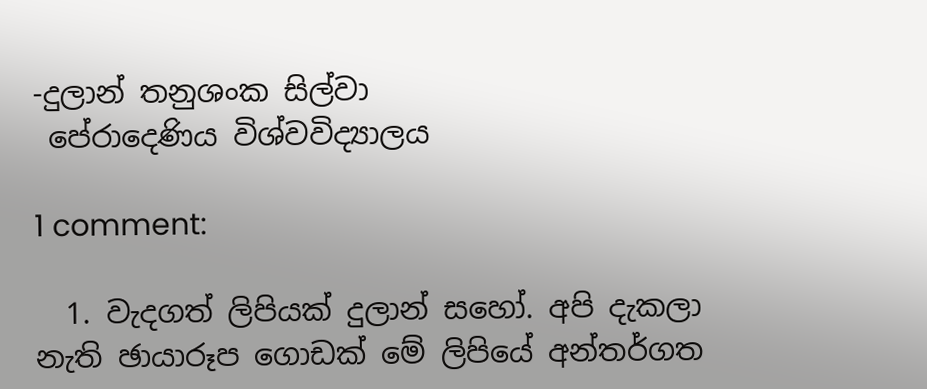-දුලාන් තනුශංක සිල්වා
 පේරාදෙණිය විශ්වවිද්‍යාලය

1 comment:

  1. වැදගත් ලිපියක් දුලාන් සහෝ. අපි දැකලා නැති ඡායාරූප ගොඩක් මේ ලිපියේ අන්තර්ගත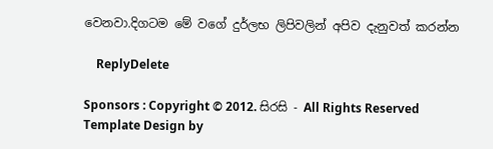වෙනවා.දිගටම මේ වගේ දුර්ලභ ලිපිවලින් අපිව දැනුවත් කරන්න

    ReplyDelete

Sponsors : Copyright © 2012. සිරසි - All Rights Reserved
Template Design by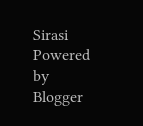Sirasi Powered by Blogger